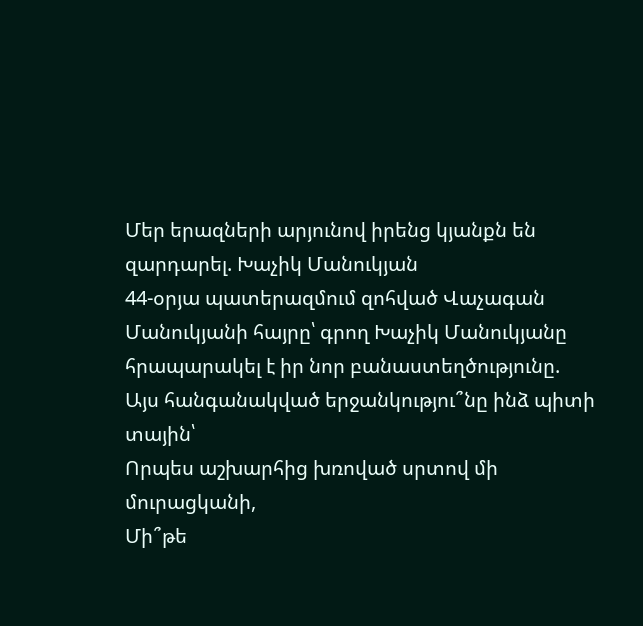Մեր երազների արյունով իրենց կյանքն են զարդարել. Խաչիկ Մանուկյան
44-օրյա պատերազմում զոհված Վաչագան Մանուկյանի հայրը՝ գրող Խաչիկ Մանուկյանը հրապարակել է իր նոր բանաստեղծությունը.
Այս հանգանակված երջանկությու՞նը ինձ պիտի տային՝
Որպես աշխարհից խռոված սրտով մի մուրացկանի,
Մի՞թե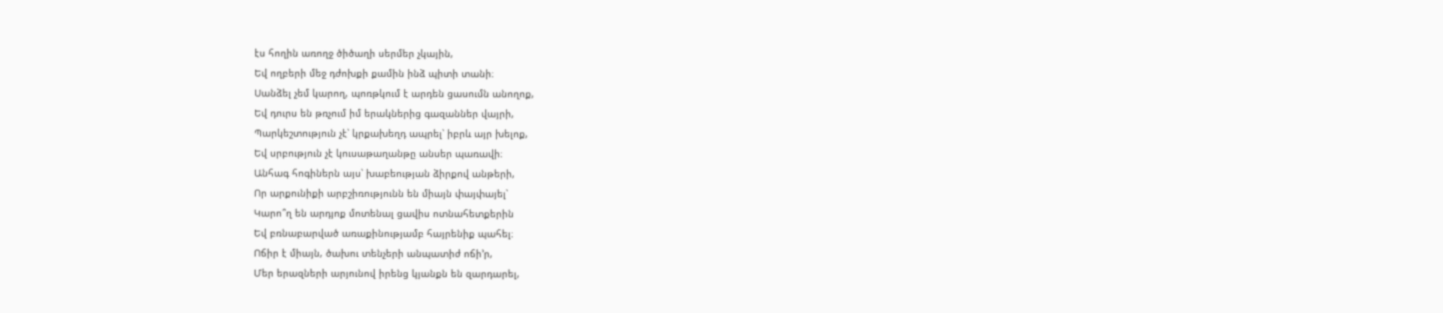էս հողին առողջ ծիծաղի սերմեր չկային,
Եվ ողբերի մեջ դժոխքի քամին ինձ պիտի տանի։
Սանձել չեմ կարող, պոռթկում է արդեն ցասումն անողոք,
Եվ դուրս են թռչում իմ երակներից գազաններ վայրի,
Պարկեշտություն չէ՝ կրքախեղդ ապրել՝ իբրև այր խելոք,
Եվ սրբություն չէ կուսաթաղանթը անսեր պառավի։
Անհագ հոգիներն այս՝ խաբեության ձիրքով անթերի,
Որ արքունիքի արբշիռությունն են միայն փայփայել՝
Կարո՞ղ են արդյոք մոտենալ ցավիս ոտնահետքերին
Եվ բռնաբարված առաքինությամբ հայրենիք պահել։
Ոճիր է միայն, ծախու տենչերի անպատիժ ոճի՚ր,
Մեր երազների արյունով իրենց կյանքն են զարդարել,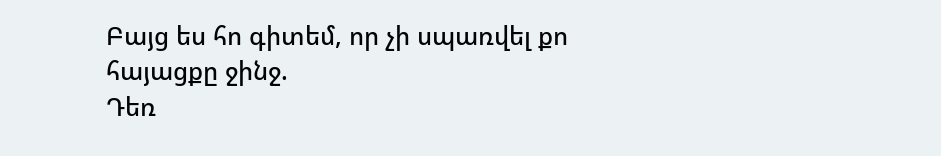Բայց ես հո գիտեմ, որ չի սպառվել քո հայացքը ջինջ.
Դեռ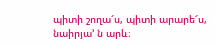պիտի շողա՜ս, պիտի արարե՜ս, նաիրյա՚ ն արև։